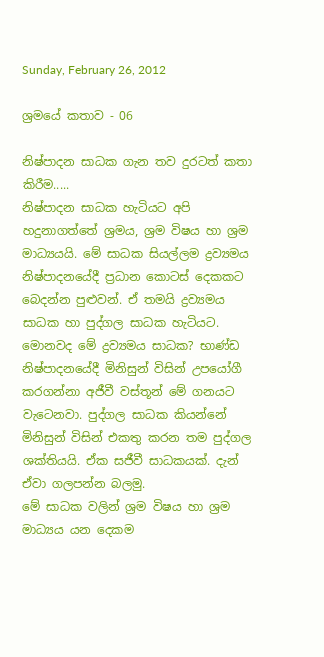Sunday, February 26, 2012

ශ්‍රමයේ කතාව - 06

නිෂ්පාදන සාධක ගැන තව දුරටත් කතා කිරීම.....
නිෂ්පාදන සාධක හැටියට අපි හදුනාගත්තේ ශ්‍රමය, ශ්‍රම විෂය හා ශ්‍රම මාධ්‍යයයි. මේ සාධක සියල්ලම ද්‍රව්‍යමය නිෂ්පාදනයේදී ප්‍රධාන කොටස් දෙකකට බෙදන්න පුළුවන්. ඒ තමයි ද්‍රව්‍යමය සාධක හා පුද්ගල සාධක හැටියට. මොනවද මේ ද්‍රව්‍යමය සාධක? භාණ්ඩ නිෂ්පාදනයේදී මිනිසුන් විසින් උපයෝගී කරගන්නා අජීවී වස්තූන් මේ ගනයට වැටෙනවා. පුද්ගල සාධක කියන්නේ මිනිසුන් විසින් එකතු කරන තම පුද්ගල ශක්තියයි. ඒක සජීවී සාධකයක්. දැන් ඒවා ගලපන්න බලමු.
මේ සාධක වලින් ශ්‍රම විෂය හා ශ්‍රම මාධ්‍යය යන දෙකම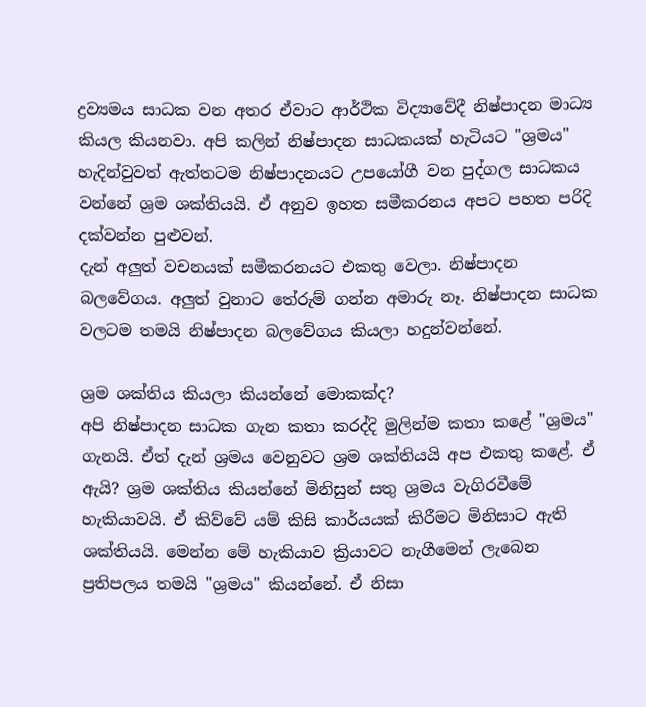ද්‍රව්‍යමය සාධක වන අතර ඒවාට ආර්ථික විද්‍යාවේදී නිෂ්පාදන මාධ්‍ය කියල කියනවා. අපි කලින් නිෂ්පාදන සාධකයක් හැටියට "ශ්‍රමය" හැදින්වුවත් ඇත්තටම නිෂ්පාදනයට උපයෝගී වන පුද්ගල සාධකය වන්නේ ශ්‍රම ශක්තියයි. ඒ අනුව ඉහත සමීකරනය අපට පහත පරිදි දක්වන්න පුළුවන්.
දැන් අලුත් වචනයක් සමීකරනයට එකතු වෙලා. නිෂ්පාදන බලවේගය. අලුත් වුනාට තේරුම් ගන්න අමාරු නෑ. නිෂ්පාදන සාධක වලටම තමයි නිෂ්පාදන බලවේගය කියලා හදුන්වන්නේ.

ශ්‍රම ශක්තිය කියලා කියන්නේ මොකක්ද?
අපි නිෂ්පාදන සාධක ගැන කතා කරද්දි මුලින්ම කතා කළේ "ශ්‍රමය" ගැනයි. ඒත් දැන් ශ්‍රමය වෙනුවට ශ්‍රම ශක්තියයි අප එකතු කළේ. ඒ ඇයි? ශ්‍රම ශක්තිය කියන්නේ මිනිසුන් සතු ශ්‍රමය වැගිරවීමේ හැකියාවයි. ඒ කිව්වේ යම් කිසි කාර්යයක් කිරීමට මිනිසාට ඇති ශක්තියයි. මෙන්න මේ හැකියාව ක්‍රියාවට නැගීමෙන් ලැබෙන ප්‍රතිපලය තමයි "ශ්‍රමය" කියන්නේ. ඒ නිසා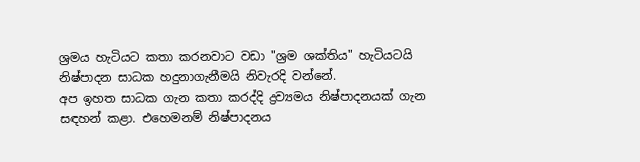ශ්‍රමය හැටියට කතා කරනවාට වඩා "ශ්‍රම ශක්තිය" හැටියටයි නිෂ්පාදන සාධක හදුනාගැනීමයි නිවැරදි වන්නේ.
අප ඉහත සාධක ගැන කතා කරද්දි ද්‍රව්‍යමය නිෂ්පාදනයක් ගැන සඳහන් කළා. එහෙමනම් නිෂ්පාදනය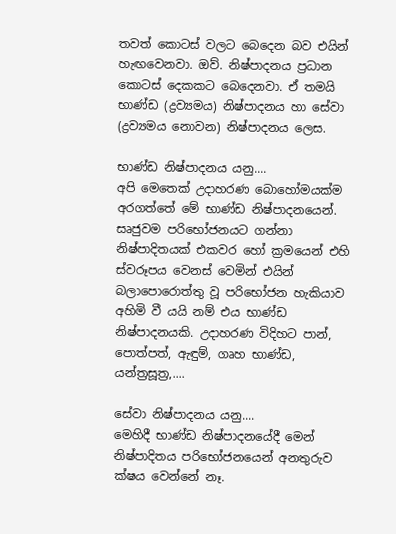තවත් කොටස් වලට බෙදෙන බව එයින් හැඟවෙනවා. ඔව්. නිෂ්පාදනය ප්‍රධාන කොටස් දෙකකට බෙදෙනවා. ඒ තමයි භාණ්ඩ (ද්‍රව්‍යමය) නිෂ්පාදනය හා සේවා (ද්‍රව්‍යමය නොවන) නිෂ්පාදනය ලෙස.

භාණ්ඩ නිෂ්පාදනය යනු....
අපි මෙතෙක් උදාහරණ බොහෝමයක්ම අරගත්තේ මේ භාණ්ඩ නිෂ්පාදනයෙන්. සෘජුවම පරිභෝජනයට ගන්නා නිෂ්පාදිතයක් එකවර හෝ ක්‍රමයෙන් එහි ස්වරූපය වෙනස් වෙමින් එයින් බලාපොරොත්තු වූ පරිභෝජන හැකියාව අහිමි වී යයි නම් එය භාණ්ඩ නිෂ්පාදනයකි. උදාහරණ විදිහට පාන්, පොත්පත්, ඇඳුම්, ගෘහ භාණ්ඩ, යන්ත්‍රසූත්‍ර,....

සේවා නිෂ්පාදනය යනු....
මෙහිදී භාණ්ඩ නිෂ්පාදනයේදී මෙන් නිෂ්පාදිතය පරිභෝජනයෙන් අනතුරුව ක්ෂය වෙන්නේ නෑ.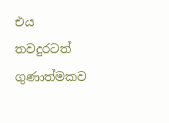එය තවදුරටත් ගුණාත්මකව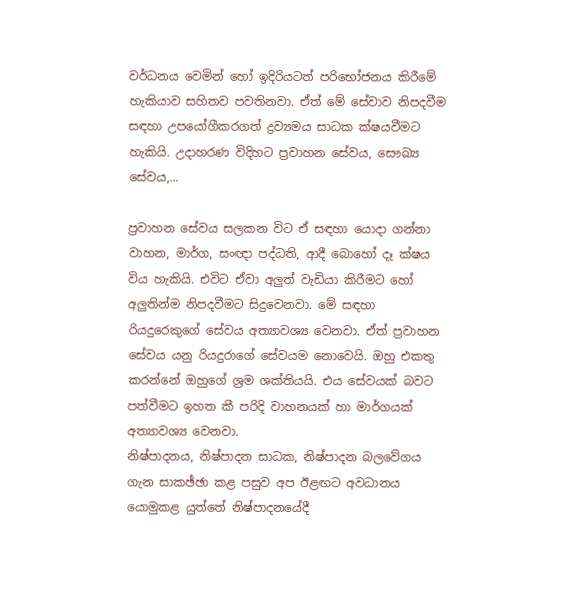වර්ධනය වෙමින් හෝ ඉදිරියටත් පරිභෝජනය කිරීමේ හැකියාව සහිතව පවතිනවා. ඒත් මේ සේවාව නිපදවීම සඳහා උපයෝගීකරගත් ද්‍රව්‍යමය සාධක ක්ෂයවීමට හැකියි. උදාහරණ විදිහට ප්‍රවාහන සේවය, සෞඛ්‍ය සේවය,...

ප්‍රවාහන සේවය සලකන විට ඒ සඳහා යොදා ගන්නා වාහන, මාර්ග, සංඥා පද්ධති, ආදී බොහෝ දෑ ක්ෂය විය හැකියි. එවිට ඒවා අලුත් වැඩියා කිරීමට හෝ අලුතින්ම නිපදවීමට සිදුවෙනවා. මේ සඳහා රියදුරෙකුගේ සේවය අත්‍යාවශ්‍ය වෙනවා. ඒත් ප්‍රවාහන සේවය යනු රියදුරාගේ සේවයම නොවෙයි. ඔහු එකතු කරන්නේ ඔහුගේ ශ්‍රම ශක්තියයි. එය සේවයක් බවට පත්වීමට ඉහත කී පරිදි වාහනයක් හා මාර්ගයක් අත්‍යාවශ්‍ය වෙනවා.
නිෂ්පාදනය, නිෂ්පාදන සාධක, නිෂ්පාදන බලවේගය ගැන සාකඡ්ඡා කළ පසුව අප ඊළඟට අවධානය යොමුකළ යුත්තේ නිෂ්පාදනයේදී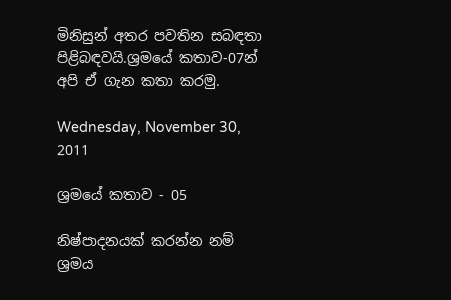මිනිසුන් අතර පවතින සබඳතා පිළිබඳවයි.ශ්‍රමයේ කතාව-07න් අපි ඒ ගැන කතා කරමු.

Wednesday, November 30, 2011

ශ්‍රමයේ කතාව - 05

නිෂ්පාදනයක් කරන්න නම් ශ්‍රමය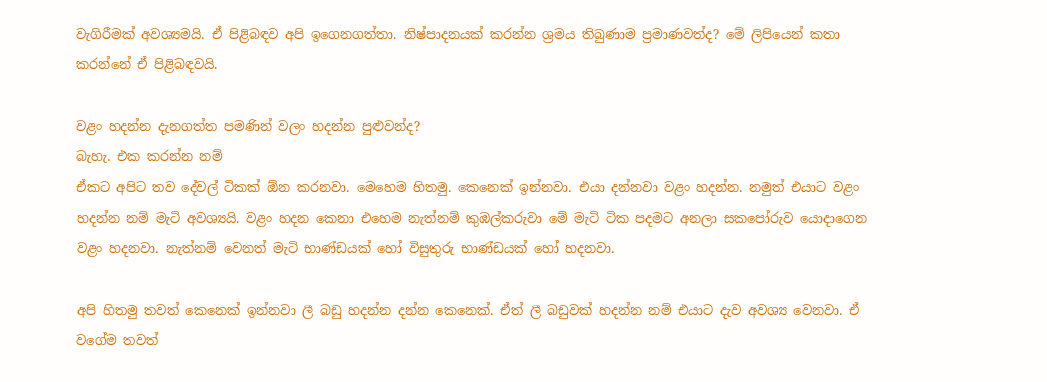වැගිරීමක් අවශ්‍යමයි. ඒ පිළිබඳව අපි ඉගෙනගත්තා. නිෂ්පාදනයක් කරන්න ශ්‍රමය තිබුණාම ප්‍රමාණවත්ද? මේ ලිපියෙන් කතා කරන්නේ ඒ පිළිබඳවයි.

වළං හදන්න දැනගත්ත පමණින් වලං හදන්න පුළුවන්ද?
බැහැ. එක කරන්න නම්
ඒකට අපිට තව දේවල් ටිකක් ඕන කරනවා. මෙහෙම හිතමු. කෙනෙක් ඉන්නවා. එයා දන්නවා වළං හදන්න. නමුත් එයාට වළං හදන්න නම් මැටි අවශ්‍යයි. වළං හදන කෙනා එහෙම නැත්නම් කුඹල්කරුවා මේ මැටි ටික පදමට අනලා සකපෝරුව යොදාගෙන වළං හදනවා. නැත්නම් වෙනත් මැටි භාණ්ඩයක් හෝ විසුතුරු භාණ්ඩයක් හෝ හදනවා.

අපි හිතමු තවත් කෙනෙක් ඉන්නවා ලී බඩු හදන්න දන්න කෙනෙක්. ඒත් ලී බඩුවක් හදන්න නම් එයාට දැව අවශ්‍ය වෙනවා. ඒ වගේම තවත්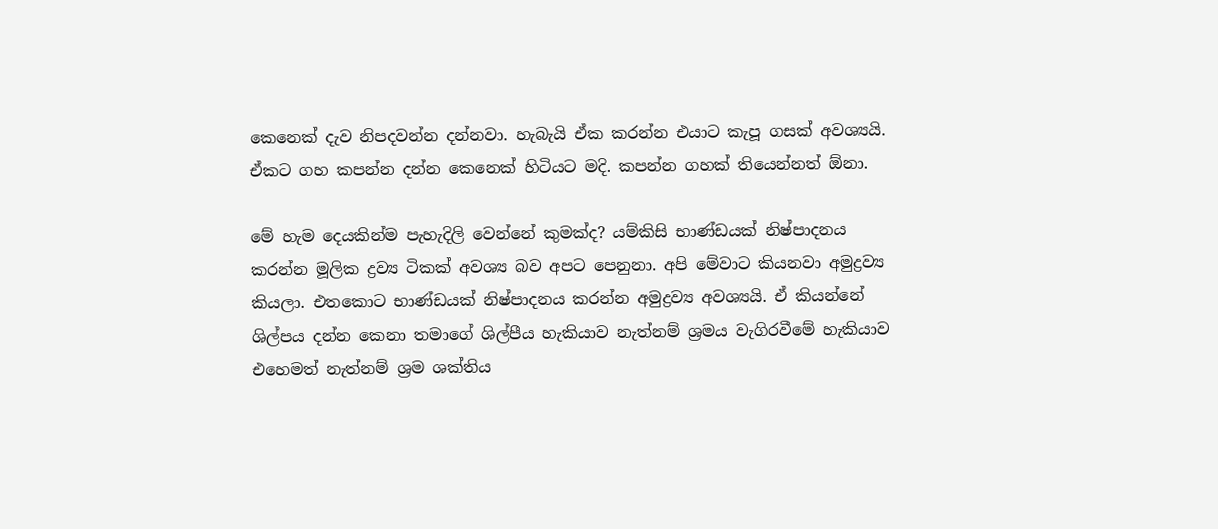කෙනෙක් දැව නිපදවන්න දන්නවා. හැබැයි ඒක කරන්න එයාට කැපූ ගසක් අවශ්‍යයි. ඒකට ගහ කපන්න දන්න කෙනෙක් හිටියට මදි. කපන්න ගහක් තියෙන්නත් ඕනා.

මේ හැම දෙයකින්ම පැහැදිලි වෙන්නේ කුමක්ද? යම්කිසි භාණ්ඩයක් නිෂ්පාදනය කරන්න මූලික ද්‍රව්‍ය ටිකක් අවශ්‍ය බව අපට පෙනුනා. අපි මේවාට කියනවා අමුද්‍රව්‍ය කියලා. එතකොට භාණ්ඩයක් නිෂ්පාදනය කරන්න අමුද්‍රව්‍ය අවශ්‍යයි. ඒ කියන්නේ ශිල්පය දන්න කෙනා තමාගේ ශිල්පීය හැකියාව නැත්නම් ශ්‍රමය වැගිරවීමේ හැකියාව එහෙමත් නැත්නම් ශ්‍රම ශක්තිය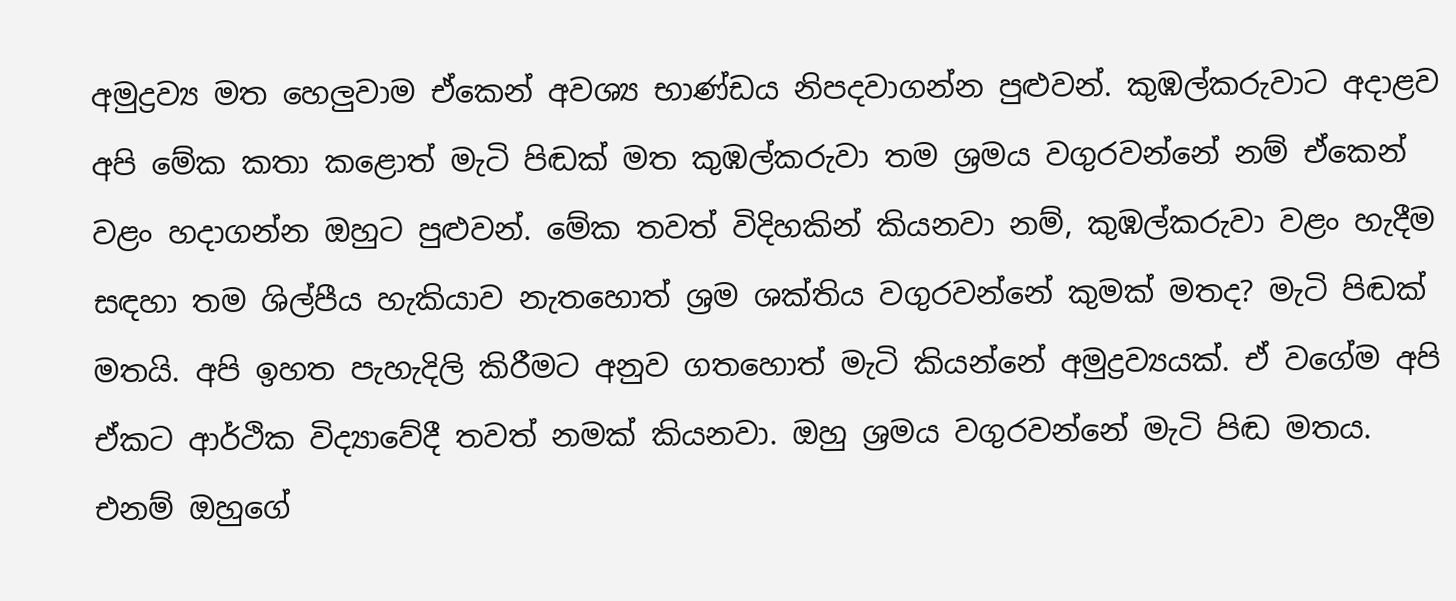අමුද්‍රව්‍ය මත හෙලුවාම ඒකෙන් අවශ්‍ය භාණ්ඩය නිපදවාගන්න පුළුවන්. කුඹල්කරුවාට අදාළව අපි මේක කතා කළොත් මැටි පිඬක් මත කුඹල්කරුවා තම ශ්‍රමය වගුරවන්නේ නම් ඒකෙන් වළං හදාගන්න ඔහුට පුළුවන්. මේක තවත් විදිහකින් කියනවා නම්, කුඹල්කරුවා වළං හැදීම සඳහා තම ශිල්පීය හැකියාව නැතහොත් ශ්‍රම ශක්තිය වගුරවන්නේ කුමක් මතද? මැටි පිඬක් මතයි. අපි ඉහත පැහැදිලි කිරීමට අනුව ගතහොත් මැටි කියන්නේ අමුද්‍රව්‍යයක්. ඒ වගේම අපි ඒකට ආර්ථික විද්‍යාවේදී තවත් නමක් කියනවා. ඔහු ශ්‍රමය වගුරවන්නේ මැටි පිඬ මතය. එනම් ඔහුගේ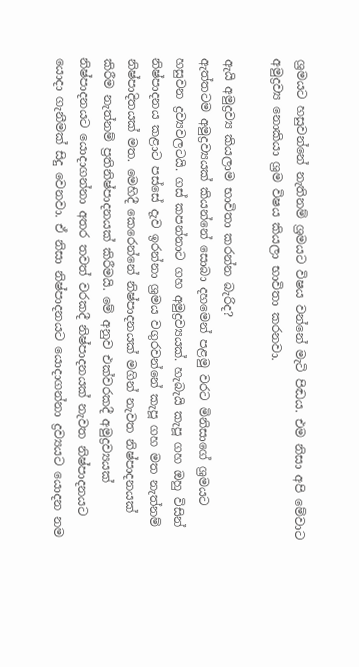ශ්‍රමයට හසුවන්නේ නැතිනම් ශ්‍රමයට විෂය වන්නේ මැටි පිඬය. එම නිසා අපි මේවාට අමුද්‍රව්‍ය නොකියා ශ්‍රම විෂය කියලා භාවිතා කරනවා.

ඇයි අමුද්‍රව්‍ය කියලාම භාවිතා කරන්න බැරිද?
ඇත්තටම අමුද්‍රව්‍යයක් කියන්නේ සොබා දහමෙන් පළමු වරට මිනිසාගේ ශ්‍රමයට හසුවන ද්‍රව්‍යවලටයි. ගස් කපන්නාට ගහ අමුද්‍රව්‍යයක්. හැබැයි කැපූ ගහ ඔහු විසින් නිෂ්පාදනය කළාට පස්සේ දැව ඉරන්නා ශ්‍රමය වගුරවන්නේ කැපූ ගහ මත නැත්නම් නිෂ්පාදිතයක් මත. මෙහිදී කෙරෙන්නේ නිෂ්පාදනයක් මගින් නැවත නිෂ්පාදනයක් කිරීම නැත්නම් ප්‍රතිනිෂ්පාදනයක් කිරීමයි. මේ අනුව එක්වරකදී අමුද්‍රව්‍යයක් නිෂ්පාදනයට යොදාගන්නා අතර තවත් වරකදී නිෂ්පාදනයක් නැවත නිෂ්පාදනයට යොදා ගැනීමක් සිදු වෙනවා. ඒ නිසා නිෂ්පාදනයට යොදාගන්නා ද්‍රව්‍යයට යොදන නම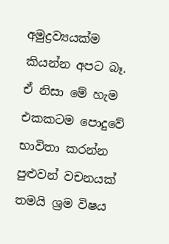අමුද්‍රව්‍යයක්ම කියන්න අපට බෑ. ඒ නිසා මේ හැම එකකටම පොදුවේ භාවිතා කරන්න පුළුවන් වචනයක් තමයි ශ්‍රම විෂය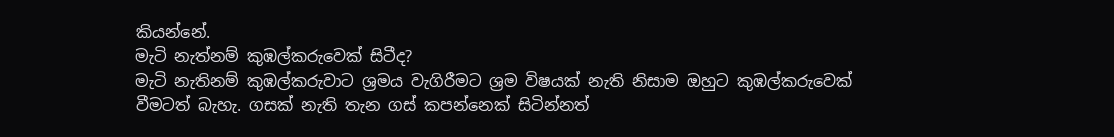කියන්නේ.
මැටි නැත්නම් කුඹල්කරුවෙක් සිටීද?
මැටි නැතිනම් කුඹල්කරුවාට ශ්‍රමය වැගිරීමට ශ්‍රම විෂයක් නැති නිසාම ඔහුට කුඹල්කරුවෙක් වීමටත් බැහැ. ගසක් නැති තැන ගස් කපන්නෙක් සිටින්නත්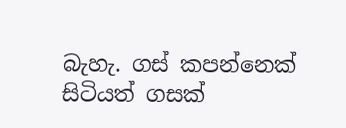බැහැ. ගස් කපන්නෙක් සිටියත් ගසක්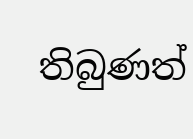තිබුණත්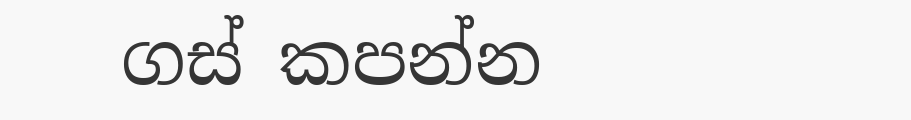ගස් කපන්න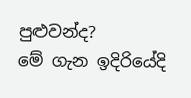පුළුවන්ද?
මේ ගැන ඉදිරියේදි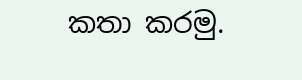කතා කරමු.